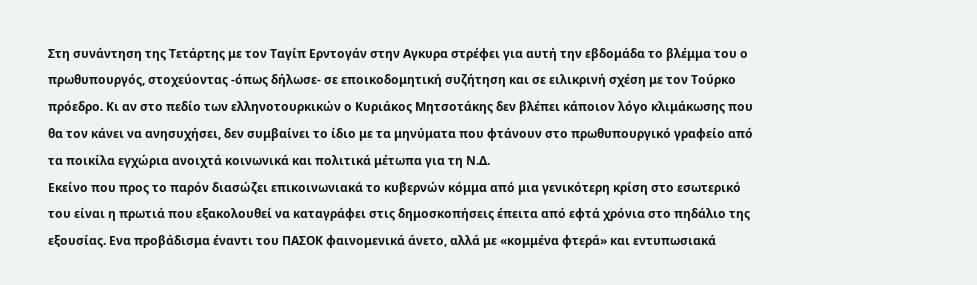Στη συνάντηση της Τετάρτης με τον Ταγίπ Ερντογάν στην Αγκυρα στρέφει για αυτή την εβδομάδα το βλέμμα του ο πρωθυπουργός, στοχεύοντας -όπως δήλωσε- σε εποικοδομητική συζήτηση και σε ειλικρινή σχέση με τον Τούρκο πρόεδρο. Κι αν στο πεδίο των ελληνοτουρκικών ο Κυριάκος Μητσοτάκης δεν βλέπει κάποιον λόγο κλιμάκωσης που θα τον κάνει να ανησυχήσει, δεν συμβαίνει το ίδιο με τα μηνύματα που φτάνουν στο πρωθυπουργικό γραφείο από τα ποικίλα εγχώρια ανοιχτά κοινωνικά και πολιτικά μέτωπα για τη Ν.Δ.
Εκείνο που προς το παρόν διασώζει επικοινωνιακά το κυβερνών κόμμα από μια γενικότερη κρίση στο εσωτερικό του είναι η πρωτιά που εξακολουθεί να καταγράφει στις δημοσκοπήσεις έπειτα από εφτά χρόνια στο πηδάλιο της εξουσίας. Ενα προβάδισμα έναντι του ΠΑΣΟΚ φαινομενικά άνετο, αλλά με «κομμένα φτερά» και εντυπωσιακά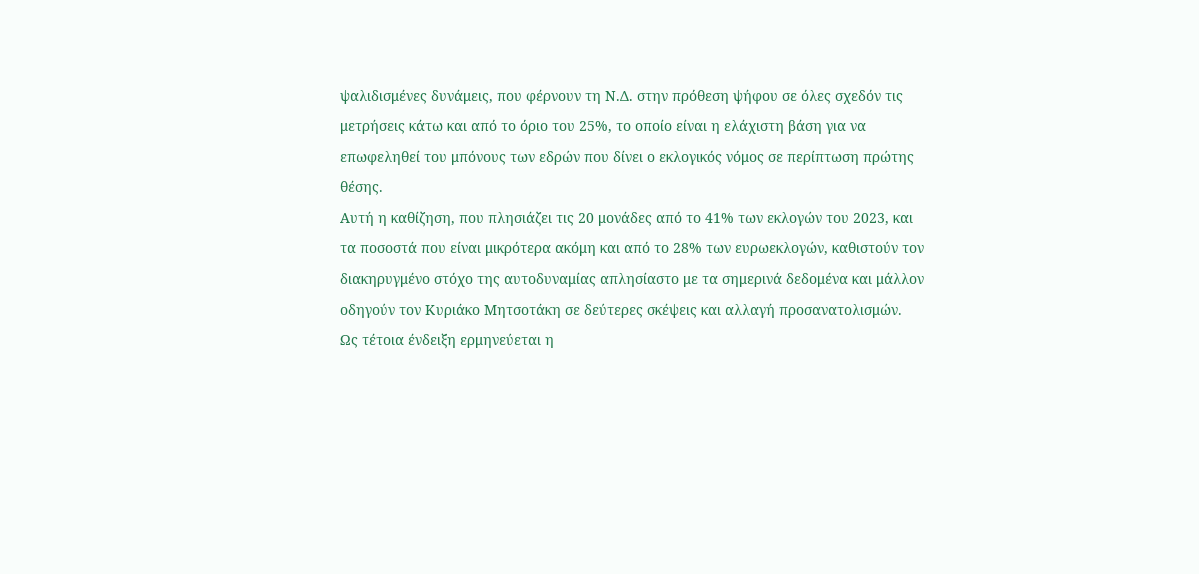ψαλιδισμένες δυνάμεις, που φέρνουν τη Ν.Δ. στην πρόθεση ψήφου σε όλες σχεδόν τις μετρήσεις κάτω και από το όριο του 25%, το οποίο είναι η ελάχιστη βάση για να επωφεληθεί του μπόνους των εδρών που δίνει ο εκλογικός νόμος σε περίπτωση πρώτης θέσης.
Αυτή η καθίζηση, που πλησιάζει τις 20 μονάδες από το 41% των εκλογών του 2023, και τα ποσοστά που είναι μικρότερα ακόμη και από το 28% των ευρωεκλογών, καθιστούν τον διακηρυγμένο στόχο της αυτοδυναμίας απλησίαστο με τα σημερινά δεδομένα και μάλλον οδηγούν τον Κυριάκο Μητσοτάκη σε δεύτερες σκέψεις και αλλαγή προσανατολισμών.
Ως τέτοια ένδειξη ερμηνεύεται η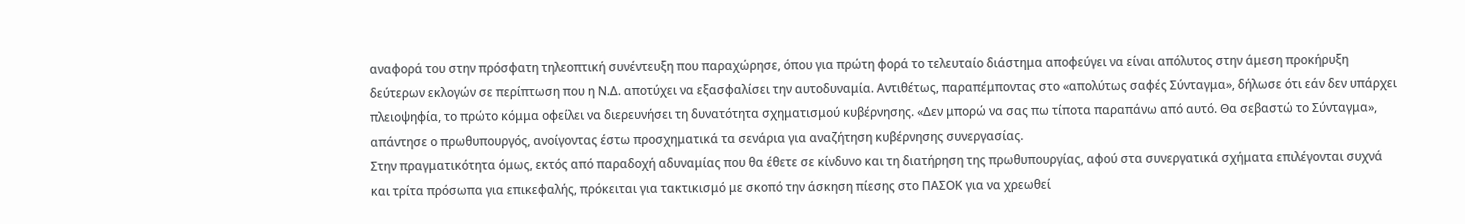αναφορά του στην πρόσφατη τηλεοπτική συνέντευξη που παραχώρησε, όπου για πρώτη φορά το τελευταίο διάστημα αποφεύγει να είναι απόλυτος στην άμεση προκήρυξη δεύτερων εκλογών σε περίπτωση που η Ν.Δ. αποτύχει να εξασφαλίσει την αυτοδυναμία. Αντιθέτως, παραπέμποντας στο «απολύτως σαφές Σύνταγμα», δήλωσε ότι εάν δεν υπάρχει πλειοψηφία, το πρώτο κόμμα οφείλει να διερευνήσει τη δυνατότητα σχηματισμού κυβέρνησης. «Δεν μπορώ να σας πω τίποτα παραπάνω από αυτό. Θα σεβαστώ το Σύνταγμα», απάντησε ο πρωθυπουργός, ανοίγοντας έστω προσχηματικά τα σενάρια για αναζήτηση κυβέρνησης συνεργασίας.
Στην πραγματικότητα όμως, εκτός από παραδοχή αδυναμίας που θα έθετε σε κίνδυνο και τη διατήρηση της πρωθυπουργίας, αφού στα συνεργατικά σχήματα επιλέγονται συχνά και τρίτα πρόσωπα για επικεφαλής, πρόκειται για τακτικισμό με σκοπό την άσκηση πίεσης στο ΠΑΣΟΚ για να χρεωθεί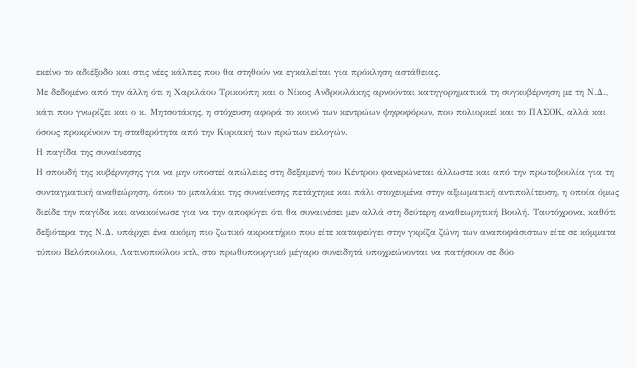εκείνο το αδιέξοδο και στις νέες κάλπες που θα στηθούν να εγκαλείται για πρόκληση αστάθειας.
Με δεδομένο από την άλλη ότι η Χαριλάου Τρικούπη και ο Νίκος Ανδρουλάκης αρνούνται κατηγορηματικά τη συγκυβέρνηση με τη Ν.Δ., κάτι που γνωρίζει και ο κ. Μητσοτάκης, η στόχευση αφορά το κοινό των κεντρώων ψηφοφόρων, που πολιορκεί και το ΠΑΣΟΚ, αλλά και όσους προκρίνουν τη σταθερότητα από την Κυριακή των πρώτων εκλογών.
Η παγίδα της συναίνεσης
Η σπουδή της κυβέρνησης για να μην υποστεί απώλειες στη δεξαμενή του Κέντρου φανερώνεται άλλωστε και από την πρωτοβουλία για τη συνταγματική αναθεώρηση, όπου το μπαλάκι της συναίνεσης πετάχτηκε και πάλι στοχευμένα στην αξιωματική αντιπολίτευση, η οποία όμως διείδε την παγίδα και ανακοίνωσε για να την αποφύγει ότι θα συναινέσει μεν αλλά στη δεύτερη αναθεωρητική Βουλή. Ταυτόχρονα, καθότι δεξιότερα της Ν.Δ. υπάρχει ένα ακόμη πιο ζωτικό ακροατήριο που είτε καταφεύγει στην γκρίζα ζώνη των αναποφάσιστων είτε σε κόμματα τύπου Βελόπουλου, Λατινοπούλου κτλ, στο πρωθυπουργικό μέγαρο συνειδητά υποχρεώνονται να πατήσουν σε δύο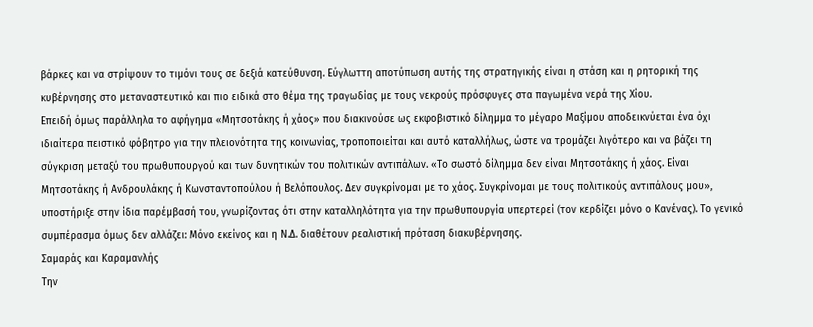βάρκες και να στρίψουν το τιμόνι τους σε δεξιά κατεύθυνση. Εύγλωττη αποτύπωση αυτής της στρατηγικής είναι η στάση και η ρητορική της κυβέρνησης στο μεταναστευτικό και πιο ειδικά στο θέμα της τραγωδίας με τους νεκρούς πρόσφυγες στα παγωμένα νερά της Χίου.
Επειδή όμως παράλληλα το αφήγημα «Μητσοτάκης ή χάος» που διακινούσε ως εκφοβιστικό δίλημμα το μέγαρο Μαξίμου αποδεικνύεται ένα όχι ιδιαίτερα πειστικό φόβητρο για την πλειονότητα της κοινωνίας, τροποποιείται και αυτό καταλλήλως, ώστε να τρομάζει λιγότερο και να βάζει τη σύγκριση μεταξύ του πρωθυπουργού και των δυνητικών του πολιτικών αντιπάλων. «Το σωστό δίλημμα δεν είναι Μητσοτάκης ή χάος. Είναι Μητσοτάκης ή Ανδρουλάκης ή Κωνσταντοπούλου ή Βελόπουλος. Δεν συγκρίνομαι με το χάος. Συγκρίνομαι με τους πολιτικούς αντιπάλους μου», υποστήριξε στην ίδια παρέμβασή του, γνωρίζοντας ότι στην καταλληλότητα για την πρωθυπουργία υπερτερεί (τον κερδίζει μόνο ο Κανένας). Το γενικό συμπέρασμα όμως δεν αλλάζει: Μόνο εκείνος και η Ν.Δ. διαθέτουν ρεαλιστική πρόταση διακυβέρνησης.
Σαμαράς και Καραμανλής
Την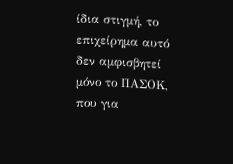ίδια στιγμή, το επιχείρημα αυτό δεν αμφισβητεί μόνο το ΠΑΣΟΚ, που για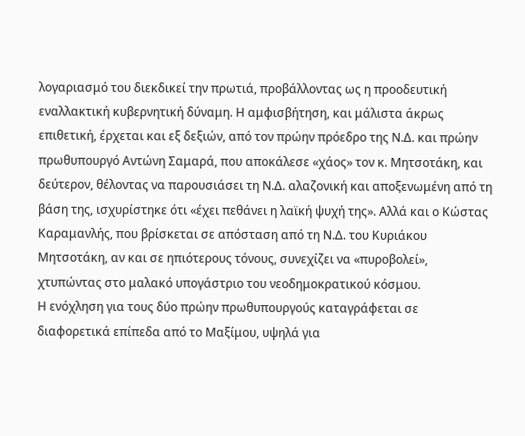λογαριασμό του διεκδικεί την πρωτιά, προβάλλοντας ως η προοδευτική εναλλακτική κυβερνητική δύναμη. Η αμφισβήτηση, και μάλιστα άκρως επιθετική, έρχεται και εξ δεξιών, από τον πρώην πρόεδρο της Ν.Δ. και πρώην πρωθυπουργό Αντώνη Σαμαρά, που αποκάλεσε «χάος» τον κ. Μητσοτάκη, και δεύτερον, θέλοντας να παρουσιάσει τη Ν.Δ. αλαζονική και αποξενωμένη από τη βάση της, ισχυρίστηκε ότι «έχει πεθάνει η λαϊκή ψυχή της». Αλλά και ο Κώστας Καραμανλής, που βρίσκεται σε απόσταση από τη Ν.Δ. του Κυριάκου Μητσοτάκη, αν και σε ηπιότερους τόνους, συνεχίζει να «πυροβολεί», χτυπώντας στο μαλακό υπογάστριο του νεοδημοκρατικού κόσμου.
Η ενόχληση για τους δύο πρώην πρωθυπουργούς καταγράφεται σε διαφορετικά επίπεδα από το Μαξίμου, υψηλά για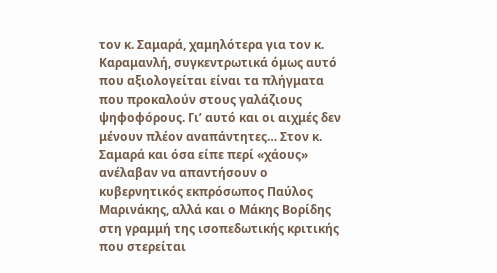τον κ. Σαμαρά, χαμηλότερα για τον κ. Καραμανλή, συγκεντρωτικά όμως αυτό που αξιολογείται είναι τα πλήγματα που προκαλούν στους γαλάζιους ψηφοφόρους. Γι’ αυτό και οι αιχμές δεν μένουν πλέον αναπάντητες… Στον κ. Σαμαρά και όσα είπε περί «χάους» ανέλαβαν να απαντήσουν ο κυβερνητικός εκπρόσωπος Παύλος Μαρινάκης, αλλά και ο Μάκης Βορίδης στη γραμμή της ισοπεδωτικής κριτικής που στερείται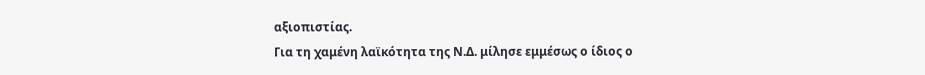αξιοπιστίας.
Για τη χαμένη λαϊκότητα της Ν.Δ. μίλησε εμμέσως ο ίδιος ο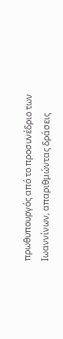πρωθυπουργός από το προσυνέδριο των Ιωαννίνων, απαριθμώντας δράσεις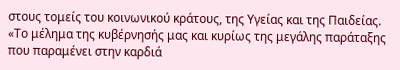στους τομείς του κοινωνικού κράτους, της Υγείας και της Παιδείας. «Το μέλημα της κυβέρνησής μας και κυρίως της μεγάλης παράταξης που παραμένει στην καρδιά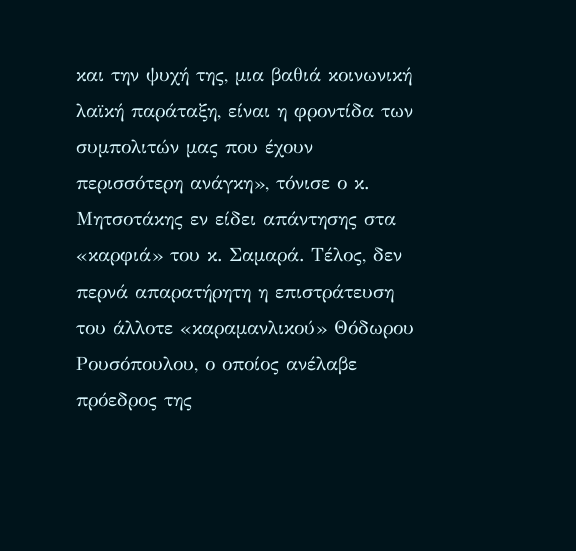και την ψυχή της, μια βαθιά κοινωνική λαϊκή παράταξη, είναι η φροντίδα των συμπολιτών μας που έχουν περισσότερη ανάγκη», τόνισε ο κ. Μητσοτάκης εν είδει απάντησης στα «καρφιά» του κ. Σαμαρά. Τέλος, δεν περνά απαρατήρητη η επιστράτευση του άλλοτε «καραμανλικού» Θόδωρου Ρουσόπουλου, ο οποίος ανέλαβε πρόεδρος της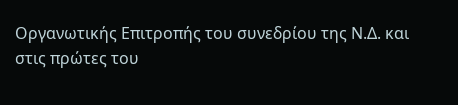Οργανωτικής Επιτροπής του συνεδρίου της Ν.Δ. και στις πρώτες του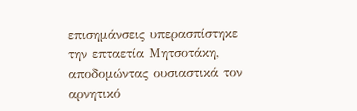επισημάνσεις υπερασπίστηκε την επταετία Μητσοτάκη, αποδομώντας ουσιαστικά τον αρνητικό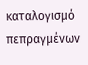καταλογισμό πεπραγμένων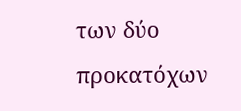των δύο προκατόχων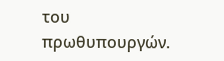του πρωθυπουργών.